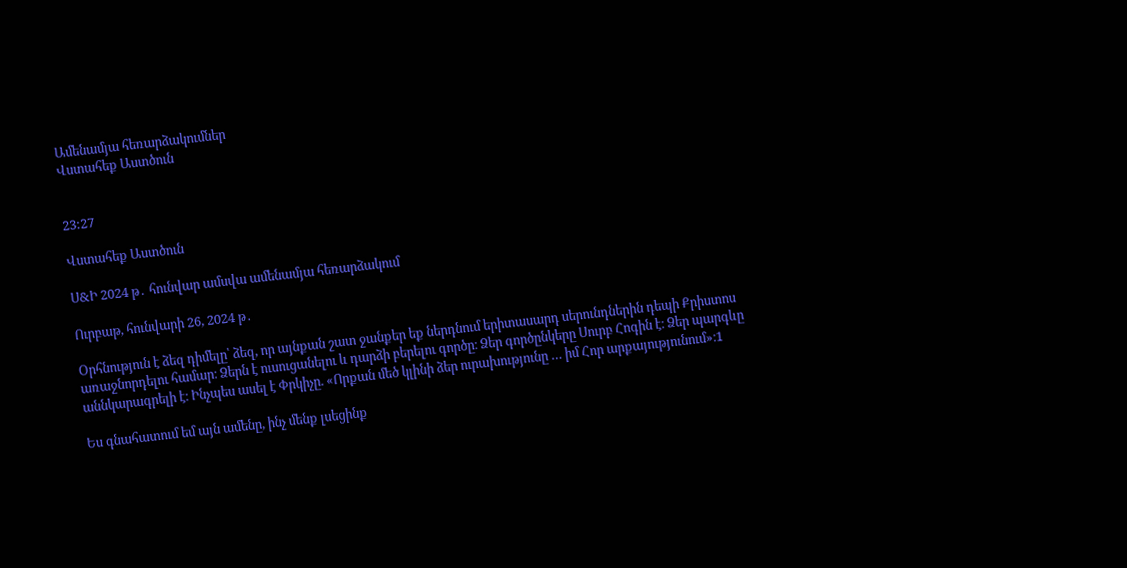Ամենամյա հեռարձակումներ
Վստահեք Աստծուն


23:27

Վստահեք Աստծուն

Ս&Ի 2024 թ․ հունվար ամսվա ամենամյա հեռարձակում

Ուրբաթ, հունվարի 26, 2024 թ․

Օրհնություն է ձեզ դիմելը՝ ձեզ, որ այնքան շատ ջանքեր եք ներդնում երիտասարդ սերունդներին դեպի Քրիստոս առաջնորդելու համար։ Ձերն է ուսուցանելու և դարձի բերելու գործը։ Ձեր գործընկերը Սուրբ Հոգին է։ Ձեր պարգևը աննկարագրելի է։ Ինչպես ասել է Փրկիչը. «Որքան մեծ կլինի ձեր ուրախությունը … իմ Հոր արքայությունում»։1

Ես գնահատում եմ այն ամենը, ինչ մենք լսեցինք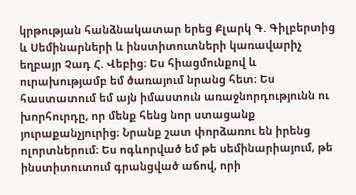կրթության հանձնակատար երեց Քլարկ Գ. Գիլբերտից և Սեմինարների և ինստիտուտների կառավարիչ եղբայր Չադ Հ. Վեբից։ Ես հիացմունքով և ուրախությամբ եմ ծառայում նրանց հետ։ Ես հաստատում եմ այն իմաստուն առաջնորդությունն ու խորհուրդը, որ մենք հենց նոր ստացանք յուրաքանչյուրից։ Նրանք շատ փորձառու են իրենց ոլորտներում։ Ես ոգևորված եմ թե սեմինարիայում, թե ինստիտուտում գրանցված աճով, որի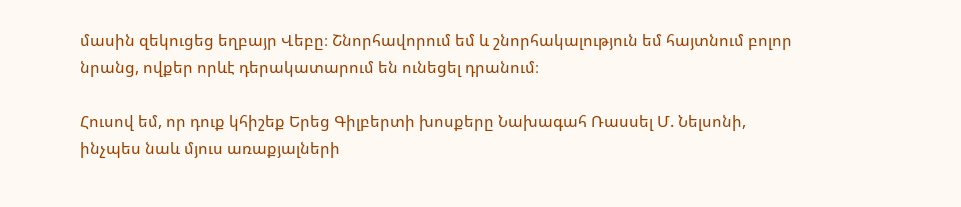մասին զեկուցեց եղբայր Վեբը։ Շնորհավորում եմ և շնորհակալություն եմ հայտնում բոլոր նրանց, ովքեր որևէ դերակատարում են ունեցել դրանում։

Հուսով եմ, որ դուք կհիշեք Երեց Գիլբերտի խոսքերը Նախագահ Ռասսել Մ. Նելսոնի, ինչպես նաև մյուս առաքյալների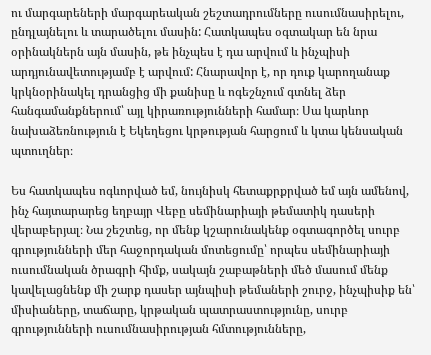ու մարգարեների մարգարեական շեշտադրումները ուսումնասիրելու, ընդլայնելու և տարածելու մասին: Հատկապես օգտակար են նրա օրինակներն այն մասին, թե ինչպես է դա արվում և ինչպիսի արդյունավետությամբ է արվում: Հնարավոր է, որ դուք կարողանաք կրկնօրինակել դրանցից մի քանիսը և ոգեշնչում գտնել ձեր հանգամանքներում՝ այլ կիրառությունների համար։ Սա կարևոր նախաձեռնություն է Եկեղեցու կրթության հարցում և կտա կենսական պտուղներ։

Ես հատկապես ոգևորված եմ, նույնիսկ հետաքրքրված եմ այն ամենով, ինչ հայտարարեց եղբայր Վեբը սեմինարիայի թեմատիկ դասերի վերաբերյալ։ Նա շեշտեց, որ մենք կշարունակենք օգտագործել սուրբ գրությունների մեր հաջորդական մոտեցումը՝ որպես սեմինարիայի ուսումնական ծրագրի հիմք, սակայն շաբաթների մեծ մասում մենք կավելացնենք մի շարք դասեր այնպիսի թեմաների շուրջ, ինչպիսիք են՝ միսիաները, տաճարը, կրթական պատրաստությունը, սուրբ գրությունների ուսումնասիրության հմտությունները,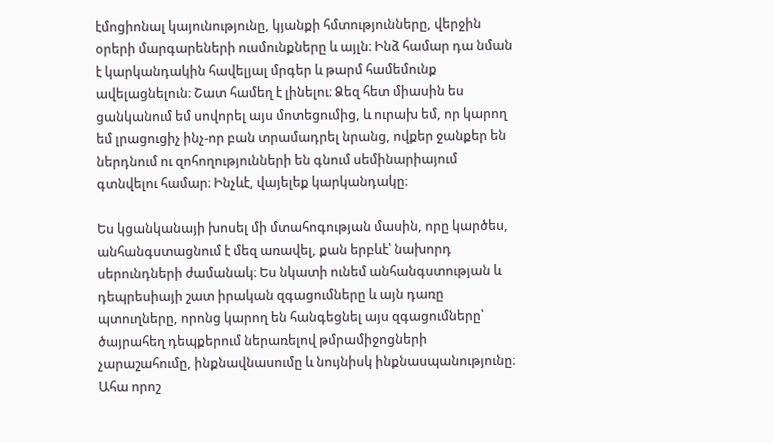էմոցիոնալ կայունությունը, կյանքի հմտությունները, վերջին օրերի մարգարեների ուսմունքները և այլն։ Ինձ համար դա նման է կարկանդակին հավելյալ մրգեր և թարմ համեմունք ավելացնելուն։ Շատ համեղ է լինելու։ Ձեզ հետ միասին ես ցանկանում եմ սովորել այս մոտեցումից, և ուրախ եմ, որ կարող եմ լրացուցիչ ինչ-որ բան տրամադրել նրանց, ովքեր ջանքեր են ներդնում ու զոհողությունների են գնում սեմինարիայում գտնվելու համար։ Ինչևէ, վայելեք կարկանդակը։

Ես կցանկանայի խոսել մի մտահոգության մասին, որը կարծես, անհանգստացնում է մեզ առավել, քան երբևէ՝ նախորդ սերունդների ժամանակ։ Ես նկատի ունեմ անհանգստության և դեպրեսիայի շատ իրական զգացումները և այն դառը պտուղները, որոնց կարող են հանգեցնել այս զգացումները՝ ծայրահեղ դեպքերում ներառելով թմրամիջոցների չարաշահումը, ինքնավնասումը և նույնիսկ ինքնասպանությունը։ Ահա որոշ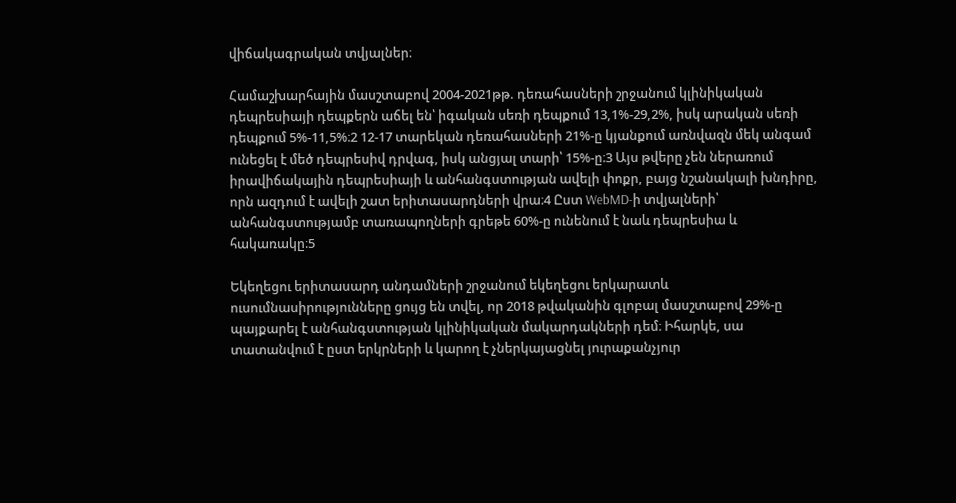վիճակագրական տվյալներ։

Համաշխարհային մասշտաբով 2004-2021թթ. դեռահասների շրջանում կլինիկական դեպրեսիայի դեպքերն աճել են՝ իգական սեռի դեպքում 13,1%-29,2%, իսկ արական սեռի դեպքում 5%-11,5%։2 12-17 տարեկան դեռահասների 21%-ը կյանքում առնվազն մեկ անգամ ունեցել է մեծ դեպրեսիվ դրվագ, իսկ անցյալ տարի՝ 15%-ը։3 Այս թվերը չեն ներառում իրավիճակային դեպրեսիայի և անհանգստության ավելի փոքր, բայց նշանակալի խնդիրը, որն ազդում է ավելի շատ երիտասարդների վրա։4 Ըստ WebMD-ի տվյալների՝ անհանգստությամբ տառապողների գրեթե 60%-ը ունենում է նաև դեպրեսիա և հակառակը։5

Եկեղեցու երիտասարդ անդամների շրջանում եկեղեցու երկարատև ուսումնասիրությունները ցույց են տվել, որ 2018 թվականին գլոբալ մասշտաբով 29%-ը պայքարել է անհանգստության կլինիկական մակարդակների դեմ։ Իհարկե, սա տատանվում է ըստ երկրների և կարող է չներկայացնել յուրաքանչյուր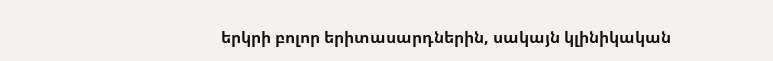երկրի բոլոր երիտասարդներին, սակայն կլինիկական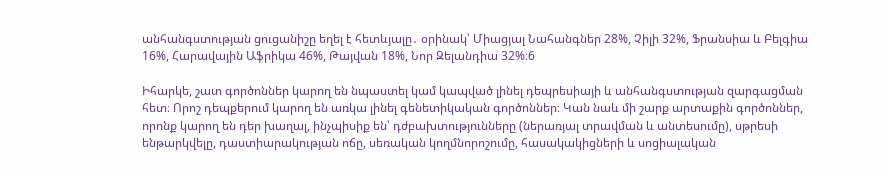անհանգստության ցուցանիշը եղել է հետևյալը․ օրինակ՝ Միացյալ Նահանգներ 28%, Չիլի 32%, Ֆրանսիա և Բելգիա 16%, Հարավային Աֆրիկա 46%, Թայվան 18%, Նոր Զելանդիա 32%։6

Իհարկե, շատ գործոններ կարող են նպաստել կամ կապված լինել դեպրեսիայի և անհանգստության զարգացման հետ։ Որոշ դեպքերում կարող են առկա լինել գենետիկական գործոններ։ Կան նաև մի շարք արտաքին գործոններ, որոնք կարող են դեր խաղալ, ինչպիսիք են՝ դժբախտությունները (ներառյալ տրավման և անտեսումը), սթրեսի ենթարկվելը, դաստիարակության ոճը, սեռական կողմնորոշումը, հասակակիցների և սոցիալական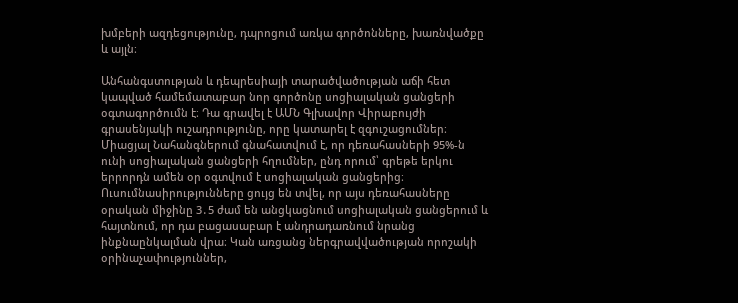խմբերի ազդեցությունը, դպրոցում առկա գործոնները, խառնվածքը և այլն։

Անհանգստության և դեպրեսիայի տարածվածության աճի հետ կապված համեմատաբար նոր գործոնը սոցիալական ցանցերի օգտագործումն է։ Դա գրավել է ԱՄՆ Գլխավոր Վիրաբույժի գրասենյակի ուշադրությունը, որը կատարել է զգուշացումներ։ Միացյալ Նահանգներում գնահատվում է, որ դեռահասների 95%-ն ունի սոցիալական ցանցերի հղումներ, ընդ որում՝ գրեթե երկու երրորդն ամեն օր օգտվում է սոցիալական ցանցերից։ Ուսումնասիրությունները ցույց են տվել, որ այս դեռահասները օրական միջինը 3․5 ժամ են անցկացնում սոցիալական ցանցերում և հայտնում, որ դա բացասաբար է անդրադառնում նրանց ինքնաընկալման վրա։ Կան առցանց ներգրավվածության որոշակի օրինաչափություններ,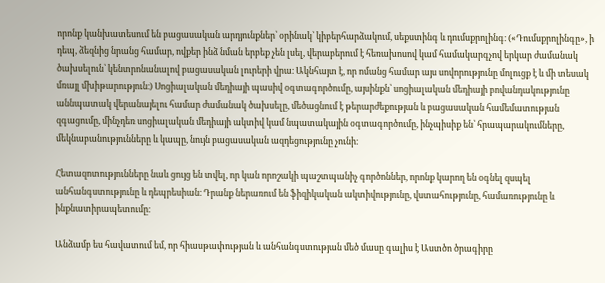որոնք կանխատեսում են բացասական արդյունքներ՝ օրինակ՝ կիբերհարձակում, սեքստինգ և դումսքրոլինգ։ («Դումսքրոլինգը», ի դեպ, ձեզնից նրանց համար, ովքեր ինձ նման երբեք չեն լսել, վերաբերում է հեռախոսով կամ համակարգչով երկար ժամանակ ծախսելուն՝ կենտրոնանալով բացասական լուրերի վրա։ Ակնհայտ է, որ ոմանց համար այս սովորությունը մոլուցք է և մի տեսակ մռայլ մխիթարություն։) Սոցիալական մեդիայի պասիվ օգտագործումը, այսինքն՝ սոցիալական մեդիայի բովանդակությունը աննպատակ վերանայելու համար ժամանակ ծախսելը, մեծացնում է թերարժեքության և բացասական համեմատության զգացումը, մինչդեռ սոցիալական մեդիայի ակտիվ կամ նպատակային օգտագործումը, ինչպիսիք են՝ հրապարակումները, մեկնաբանությունները և կապը, նույն բացասական ազդեցությունը չունի։

Հետազոտությունները նաև ցույց են տվել, որ կան որոշակի պաշտպանիչ գործոններ, որոնք կարող են օգնել զսպել անհանգստությունը և դեպրեսիան։ Դրանք ներառում են ֆիզիկական ակտիվությունը, վստահությունը, համառությունը և ինքնատիրապետումը։

Անձամբ ես հավատում եմ, որ հիասթափության և անհանգստության մեծ մասը գալիս է Աստծո ծրագիրը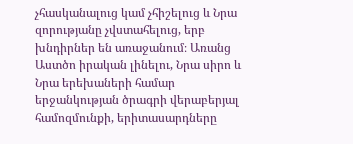չհասկանալուց կամ չհիշելուց և Նրա զորությանը չվստահելուց, երբ խնդիրներ են առաջանում։ Առանց Աստծո իրական լինելու, Նրա սիրո և Նրա երեխաների համար երջանկության ծրագրի վերաբերյալ համոզմունքի, երիտասարդները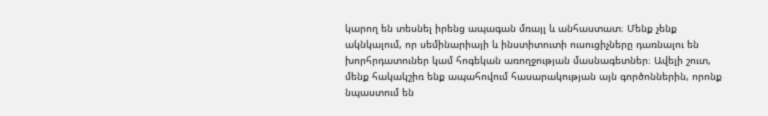կարող են տեսնել իրենց ապագան մռայլ և անհաստատ։ Մենք չենք ակնկալում, որ սեմինարիայի և ինստիտուտի ուսուցիչները դառնալու են խորհրդատուներ կամ հոգեկան առողջության մասնագետներ։ Ավելի շուտ, մենք հակակշիռ ենք ապահովում հասարակության այն գործոններին, որոնք նպաստում են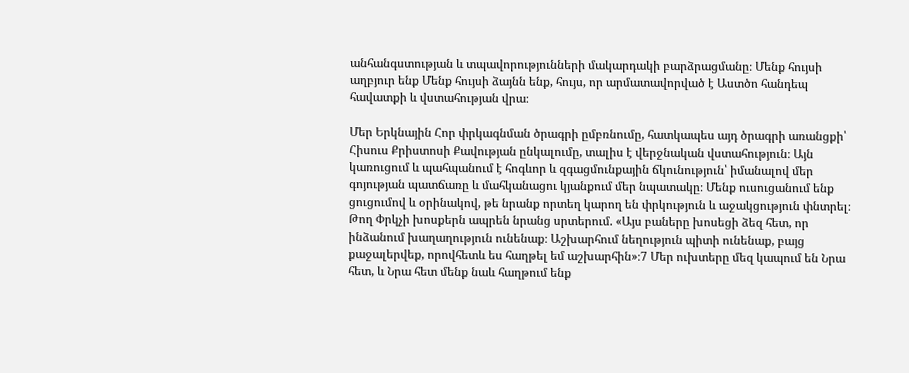անհանգստության և տպավորությունների մակարդակի բարձրացմանը։ Մենք հույսի աղբյուր ենք Մենք հույսի ձայնն ենք, հույս, որ արմատավորված է Աստծո հանդեպ հավատքի և վստահության վրա։

Մեր Երկնային Հոր փրկագնման ծրագրի ըմբռնումը, հատկապես այդ ծրագրի առանցքի՝ Հիսուս Քրիստոսի Քավության ընկալումը, տալիս է վերջնական վստահություն։ Այն կառուցում և պահպանում է հոգևոր և զգացմունքային ճկունություն՝ իմանալով մեր գոյության պատճառը և մահկանացու կյանքում մեր նպատակը։ Մենք ուսուցանում ենք ցուցումով և օրինակով, թե նրանք որտեղ կարող են փրկություն և աջակցություն փնտրել։ Թող Փրկչի խոսքերն ապրեն նրանց սրտերում. «Այս բաները խոսեցի ձեզ հետ, որ ինձանում խաղաղություն ունենաք։ Աշխարհում նեղություն պիտի ունենաք, բայց քաջալերվեք, որովհետև ես հաղթել եմ աշխարհին»։7 Մեր ուխտերը մեզ կապում են Նրա հետ, և Նրա հետ մենք նաև հաղթում ենք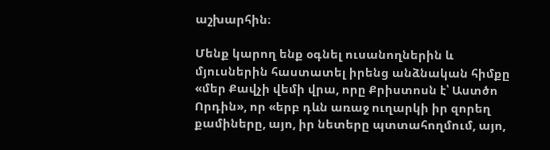աշխարհին։

Մենք կարող ենք օգնել ուսանողներին և մյուսներին հաստատել իրենց անձնական հիմքը «մեր Քավչի վեմի վրա, որը Քրիստոսն է՝ Աստծո Որդին», որ «երբ դևն առաջ ուղարկի իր զորեղ քամիները, այո, իր նետերը պտտահողմում, այո,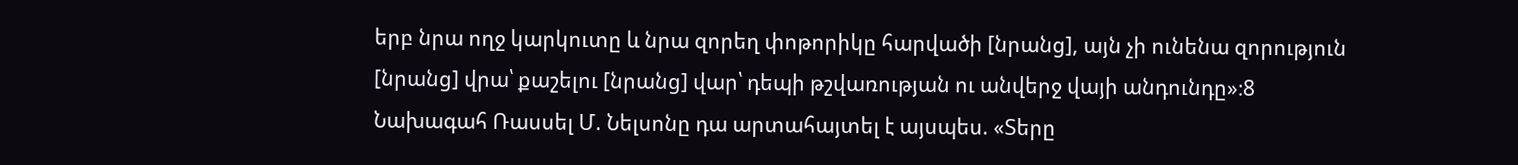երբ նրա ողջ կարկուտը և նրա զորեղ փոթորիկը հարվածի [նրանց], այն չի ունենա զորություն [նրանց] վրա՝ քաշելու [նրանց] վար՝ դեպի թշվառության ու անվերջ վայի անդունդը»։8 Նախագահ Ռասսել Մ. Նելսոնը դա արտահայտել է այսպես. «Տերը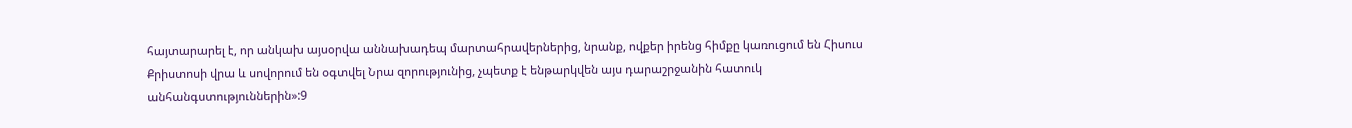հայտարարել է, որ անկախ այսօրվա աննախադեպ մարտահրավերներից, նրանք, ովքեր իրենց հիմքը կառուցում են Հիսուս Քրիստոսի վրա և սովորում են օգտվել Նրա զորությունից, չպետք է ենթարկվեն այս դարաշրջանին հատուկ անհանգստություններին»:9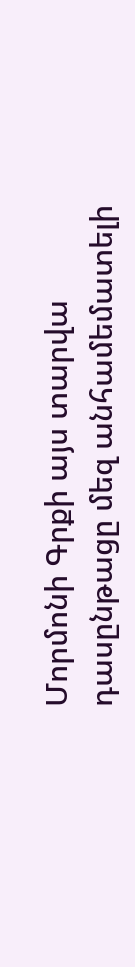Մորմոնի Գրքի այս տարվա դասընթացը մեզ անհամեմատելի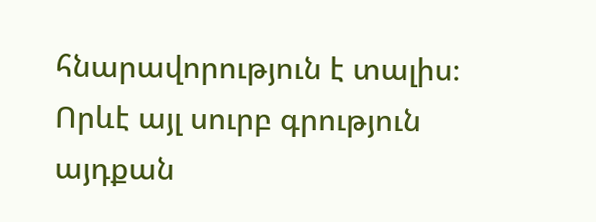հնարավորություն է տալիս։ Որևէ այլ սուրբ գրություն այդքան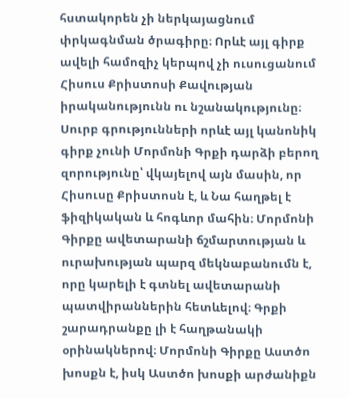հստակորեն չի ներկայացնում փրկագնման ծրագիրը։ Որևէ այլ գիրք ավելի համոզիչ կերպով չի ուսուցանում Հիսուս Քրիստոսի Քավության իրականությունն ու նշանակությունը։ Սուրբ գրությունների որևէ այլ կանոնիկ գիրք չունի Մորմոնի Գրքի դարձի բերող զորությունը՝ վկայելով այն մասին, որ Հիսուսը Քրիստոսն է, և Նա հաղթել է ֆիզիկական և հոգևոր մահին։ Մորմոնի Գիրքը ավետարանի ճշմարտության և ուրախության պարզ մեկնաբանումն է, որը կարելի է գտնել ավետարանի պատվիրաններին հետևելով։ Գրքի շարադրանքը լի է հաղթանակի օրինակներով։ Մորմոնի Գիրքը Աստծո խոսքն է, իսկ Աստծո խոսքի արժանիքն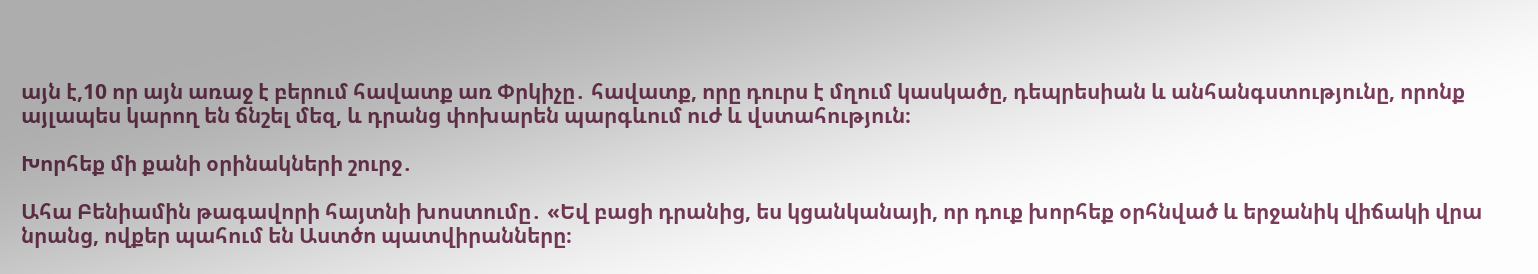այն է,10 որ այն առաջ է բերում հավատք առ Փրկիչը․ հավատք, որը դուրս է մղում կասկածը, դեպրեսիան և անհանգստությունը, որոնք այլապես կարող են ճնշել մեզ, և դրանց փոխարեն պարգևում ուժ և վստահություն։

Խորհեք մի քանի օրինակների շուրջ․

Ահա Բենիամին թագավորի հայտնի խոստումը․ «Եվ բացի դրանից, ես կցանկանայի, որ դուք խորհեք օրհնված և երջանիկ վիճակի վրա նրանց, ովքեր պահում են Աստծո պատվիրանները։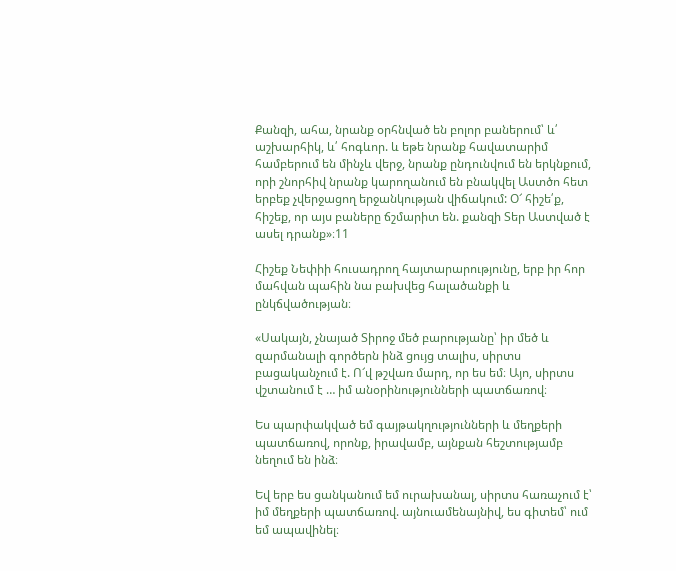Քանզի, ահա, նրանք օրհնված են բոլոր բաներում՝ և՛ աշխարհիկ, և՛ հոգևոր. և եթե նրանք հավատարիմ համբերում են մինչև վերջ, նրանք ընդունվում են երկնքում, որի շնորհիվ նրանք կարողանում են բնակվել Աստծո հետ երբեք չվերջացող երջանկության վիճակում: Օ՜ հիշե՛ք, հիշեք, որ այս բաները ճշմարիտ են. քանզի Տեր Աստված է ասել դրանք»։11

Հիշեք Նեփիի հուսադրող հայտարարությունը, երբ իր հոր մահվան պահին նա բախվեց հալածանքի և ընկճվածության։

«Սակայն, չնայած Տիրոջ մեծ բարությանը՝ իր մեծ և զարմանալի գործերն ինձ ցույց տալիս, սիրտս բացականչում է. Ո՜վ թշվառ մարդ, որ ես եմ։ Այո, սիրտս վշտանում է … իմ անօրինությունների պատճառով։

Ես պարփակված եմ գայթակղությունների և մեղքերի պատճառով, որոնք, իրավամբ, այնքան հեշտությամբ նեղում են ինձ։

Եվ երբ ես ցանկանում եմ ուրախանալ, սիրտս հառաչում է՝ իմ մեղքերի պատճառով. այնուամենայնիվ, ես գիտեմ՝ ում եմ ապավինել։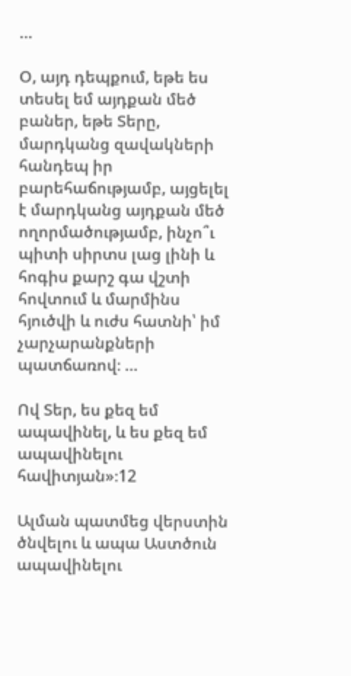…

Օ, այդ դեպքում, եթե ես տեսել եմ այդքան մեծ բաներ, եթե Տերը, մարդկանց զավակների հանդեպ իր բարեհաճությամբ, այցելել է մարդկանց այդքան մեծ ողորմածությամբ, ինչո՞ւ պիտի սիրտս լաց լինի և հոգիս քարշ գա վշտի հովտում և մարմինս հյուծվի և ուժս հատնի՝ իմ չարչարանքների պատճառով։ …

Ով Տեր, ես քեզ եմ ապավինել, և ես քեզ եմ ապավինելու հավիտյան»։12

Ալման պատմեց վերստին ծնվելու և ապա Աստծուն ապավինելու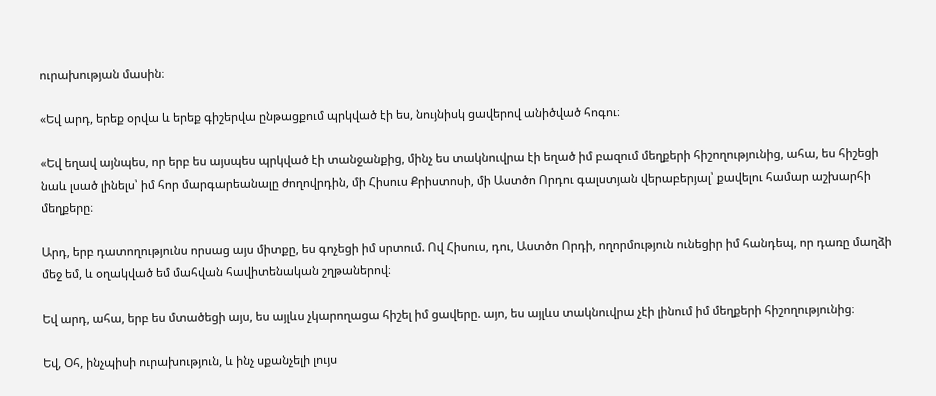ուրախության մասին։

«Եվ արդ, երեք օրվա և երեք գիշերվա ընթացքում պրկված էի ես, նույնիսկ ցավերով անիծված հոգու։

«Եվ եղավ այնպես, որ երբ ես այսպես պրկված էի տանջանքից, մինչ ես տակնուվրա էի եղած իմ բազում մեղքերի հիշողությունից, ահա, ես հիշեցի նաև լսած լինելս՝ իմ հոր մարգարեանալը ժողովրդին, մի Հիսուս Քրիստոսի, մի Աստծո Որդու գալստյան վերաբերյալ՝ քավելու համար աշխարհի մեղքերը։

Արդ, երբ դատողությունս որսաց այս միտքը, ես գոչեցի իմ սրտում. Ով Հիսուս, դու, Աստծո Որդի, ողորմություն ունեցիր իմ հանդեպ, որ դառը մաղձի մեջ եմ, և օղակված եմ մահվան հավիտենական շղթաներով։

Եվ արդ, ահա, երբ ես մտածեցի այս, ես այլևս չկարողացա հիշել իմ ցավերը. այո, ես այլևս տակնուվրա չէի լինում իմ մեղքերի հիշողությունից։

Եվ, Օհ, ինչպիսի ուրախություն, և ինչ սքանչելի լույս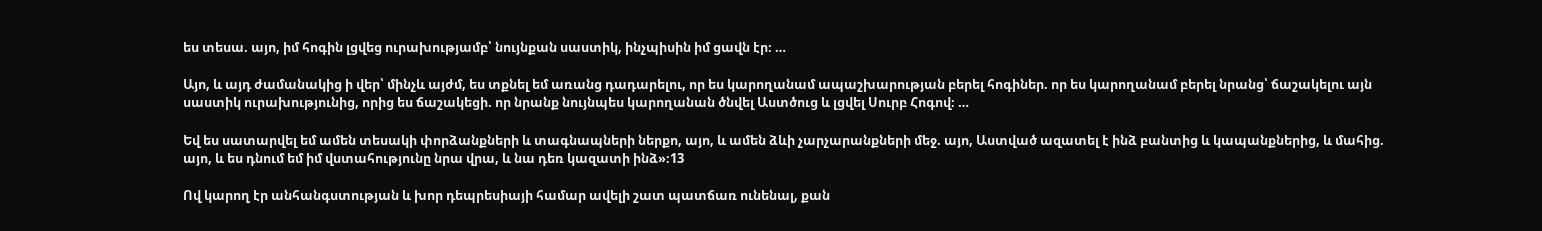ես տեսա. այո, իմ հոգին լցվեց ուրախությամբ՝ նույնքան սաստիկ, ինչպիսին իմ ցավն էր։ …

Այո, և այդ ժամանակից ի վեր՝ մինչև այժմ, ես տքնել եմ առանց դադարելու, որ ես կարողանամ ապաշխարության բերել հոգիներ. որ ես կարողանամ բերել նրանց՝ ճաշակելու այն սաստիկ ուրախությունից, որից ես ճաշակեցի. որ նրանք նույնպես կարողանան ծնվել Աստծուց և լցվել Սուրբ Հոգով։ …

Եվ ես սատարվել եմ ամեն տեսակի փորձանքների և տագնապների ներքո, այո, և ամեն ձևի չարչարանքների մեջ. այո, Աստված ազատել է ինձ բանտից և կապանքներից, և մահից. այո, և ես դնում եմ իմ վստահությունը նրա վրա, և նա դեռ կազատի ինձ»։13

Ով կարող էր անհանգստության և խոր դեպրեսիայի համար ավելի շատ պատճառ ունենալ, քան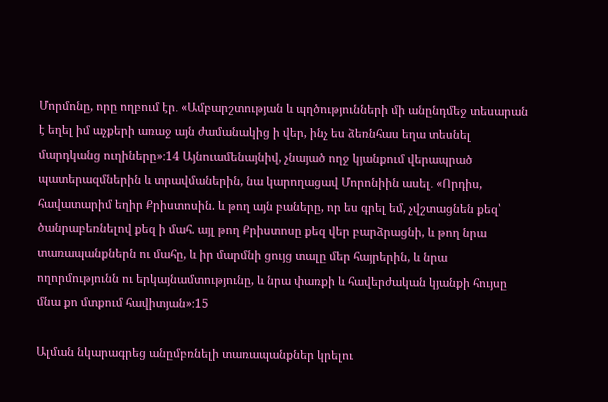Մորմոնը, որը ողբում էր․ «Ամբարշտության և պղծությունների մի անընդմեջ տեսարան է եղել իմ աչքերի առաջ այն ժամանակից ի վեր, ինչ ես ձեռնհաս եղա տեսնել մարդկանց ուղիները»։14 Այնուամենայնիվ, չնայած ողջ կյանքում վերապրած պատերազմներին և տրավմաներին, նա կարողացավ Մորոնիին ասել․ «Որդիս, հավատարիմ եղիր Քրիստոսին. և թող այն բաները, որ ես գրել եմ, չվշտացնեն քեզ՝ ծանրաբեռնելով քեզ ի մահ. այլ թող Քրիստոսը քեզ վեր բարձրացնի, և թող նրա տառապանքներն ու մահը, և իր մարմնի ցույց տալը մեր հայրերին, և նրա ողորմությունն ու երկայնամտությունը, և նրա փառքի և հավերժական կյանքի հույսը մնա քո մտքում հավիտյան»։15

Ալման նկարագրեց անըմբռնելի տառապանքներ կրելու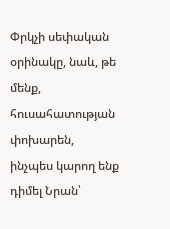Փրկչի սեփական օրինակը, նաև, թե մենք, հուսահատության փոխարեն, ինչպես կարող ենք դիմել Նրան՝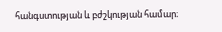հանգստության և բժշկության համար։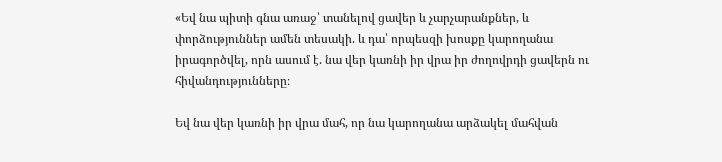«Եվ նա պիտի գնա առաջ՝ տանելով ցավեր և չարչարանքներ, և փորձություններ ամեն տեսակի. և դա՝ որպեսզի խոսքը կարողանա իրագործվել, որն ասում է. նա վեր կառնի իր վրա իր ժողովրդի ցավերն ու հիվանդությունները։

Եվ նա վեր կառնի իր վրա մահ, որ նա կարողանա արձակել մահվան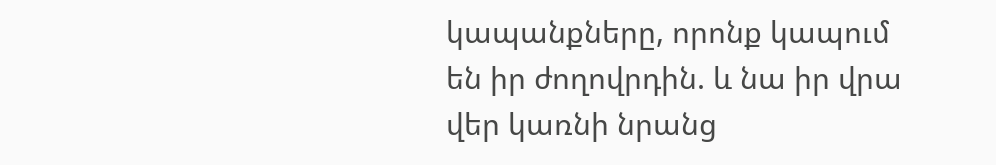կապանքները, որոնք կապում են իր ժողովրդին. և նա իր վրա վեր կառնի նրանց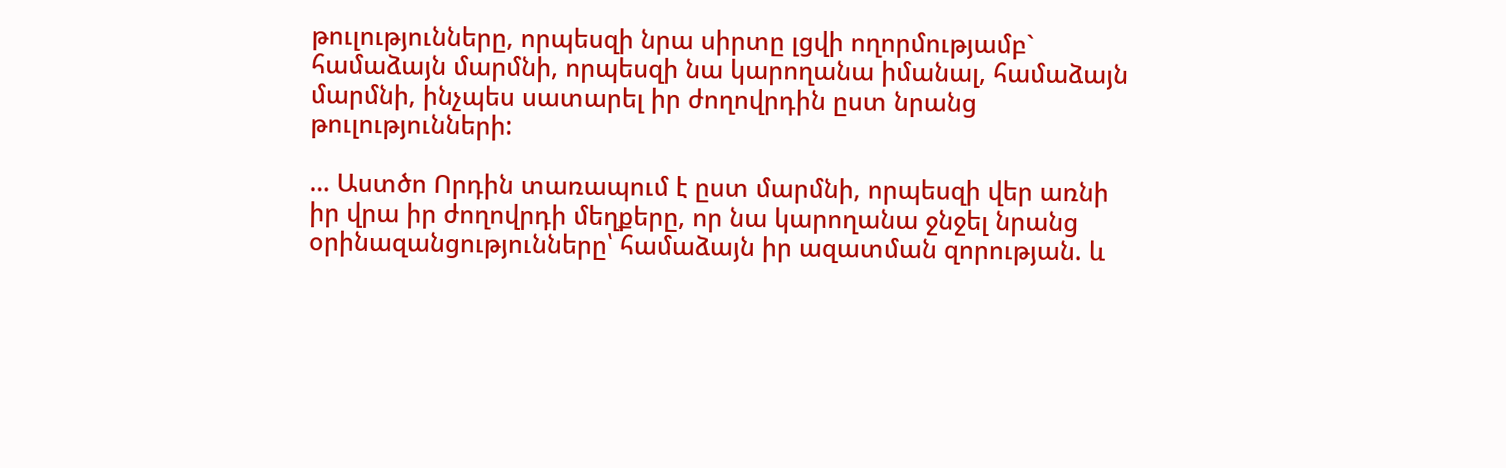թուլությունները, որպեսզի նրա սիրտը լցվի ողորմությամբ` համաձայն մարմնի, որպեսզի նա կարողանա իմանալ, համաձայն մարմնի, ինչպես սատարել իր ժողովրդին ըստ նրանց թուլությունների:

… Աստծո Որդին տառապում է ըստ մարմնի, որպեսզի վեր առնի իր վրա իր ժողովրդի մեղքերը, որ նա կարողանա ջնջել նրանց օրինազանցությունները՝ համաձայն իր ազատման զորության. և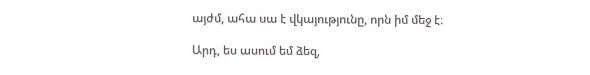այժմ, ահա սա է վկայությունը, որն իմ մեջ է։

Արդ, ես ասում եմ ձեզ,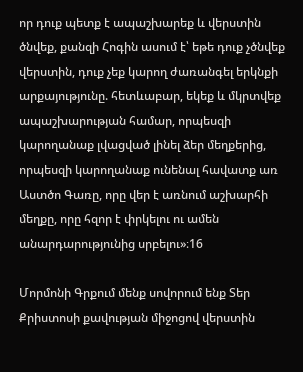որ դուք պետք է ապաշխարեք և վերստին ծնվեք, քանզի Հոգին ասում է՝ եթե դուք չծնվեք վերստին, դուք չեք կարող ժառանգել երկնքի արքայությունը. հետևաբար, եկեք և մկրտվեք ապաշխարության համար, որպեսզի կարողանաք լվացված լինել ձեր մեղքերից, որպեսզի կարողանաք ունենալ հավատք առ Աստծո Գառը, որը վեր է առնում աշխարհի մեղքը, որը հզոր է փրկելու ու ամեն անարդարությունից սրբելու»։16

Մորմոնի Գրքում մենք սովորում ենք Տեր Քրիստոսի քավության միջոցով վերստին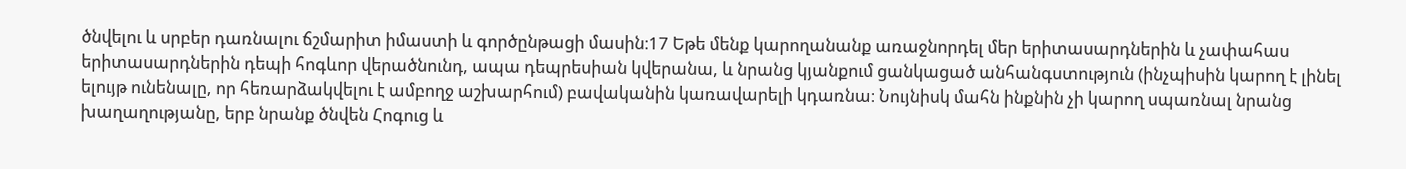ծնվելու և սրբեր դառնալու ճշմարիտ իմաստի և գործընթացի մասին։17 Եթե մենք կարողանանք առաջնորդել մեր երիտասարդներին և չափահաս երիտասարդներին դեպի հոգևոր վերածնունդ, ապա դեպրեսիան կվերանա, և նրանց կյանքում ցանկացած անհանգստություն (ինչպիսին կարող է լինել ելույթ ունենալը, որ հեռարձակվելու է ամբողջ աշխարհում) բավականին կառավարելի կդառնա։ Նույնիսկ մահն ինքնին չի կարող սպառնալ նրանց խաղաղությանը, երբ նրանք ծնվեն Հոգուց և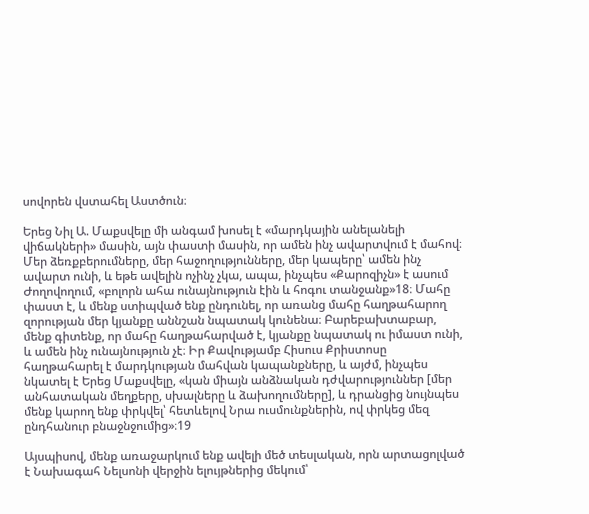սովորեն վստահել Աստծուն։

Երեց Նիլ Ա. Մաքսվելը մի անգամ խոսել է «մարդկային անելանելի վիճակների» մասին, այն փաստի մասին, որ ամեն ինչ ավարտվում է մահով։ Մեր ձեռքբերումները, մեր հաջողությունները, մեր կապերը՝ ամեն ինչ ավարտ ունի, և եթե ավելին ոչինչ չկա, ապա, ինչպես «Քարոզիչն» է ասում Ժողովողում, «բոլորն ահա ունայնություն էին և հոգու տանջանք»18։ Մահը փաստ է, և մենք ստիպված ենք ընդունել, որ առանց մահը հաղթահարող զորության մեր կյանքը աննշան նպատակ կունենա։ Բարեբախտաբար, մենք գիտենք, որ մահը հաղթահարված է, կյանքը նպատակ ու իմաստ ունի, և ամեն ինչ ունայնություն չէ։ Իր Քավությամբ Հիսուս Քրիստոսը հաղթահարել է մարդկության մահվան կապանքները, և այժմ, ինչպես նկատել է Երեց Մաքսվելը, «կան միայն անձնական դժվարություններ [մեր անհատական մեղքերը, սխալները և ձախողումները], և դրանցից նույնպես մենք կարող ենք փրկվել՝ հետևելով Նրա ուսմունքներին, ով փրկեց մեզ ընդհանուր բնաջնջումից»։19

Այսպիսով, մենք առաջարկում ենք ավելի մեծ տեսլական, որն արտացոլված է Նախագահ Նելսոնի վերջին ելույթներից մեկում՝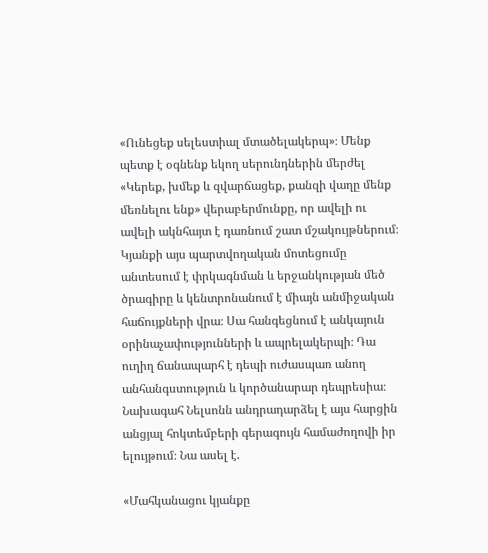«Ունեցեք սելեստիալ մտածելակերպ»։ Մենք պետք է օգնենք եկող սերունդներին մերժել «Կերեք, խմեք և զվարճացեք, քանզի վաղը մենք մեռնելու ենք» վերաբերմունքը, որ ավելի ու ավելի ակնհայտ է դառնում շատ մշակույթներում։ Կյանքի այս պարտվողական մոտեցումը անտեսում է փրկագնման և երջանկության մեծ ծրագիրը և կենտրոնանում է միայն անմիջական հաճույքների վրա։ Սա հանգեցնում է անկայուն օրինաչափությունների և ապրելակերպի։ Դա ուղիղ ճանապարհ է դեպի ուժասպառ անող անհանգստություն և կործանարար դեպրեսիա։ Նախագահ Նելսոնն անդրադարձել է այս հարցին անցյալ հոկտեմբերի գերագույն համաժողովի իր ելույթում։ Նա ասել է.

«Մահկանացու կյանքը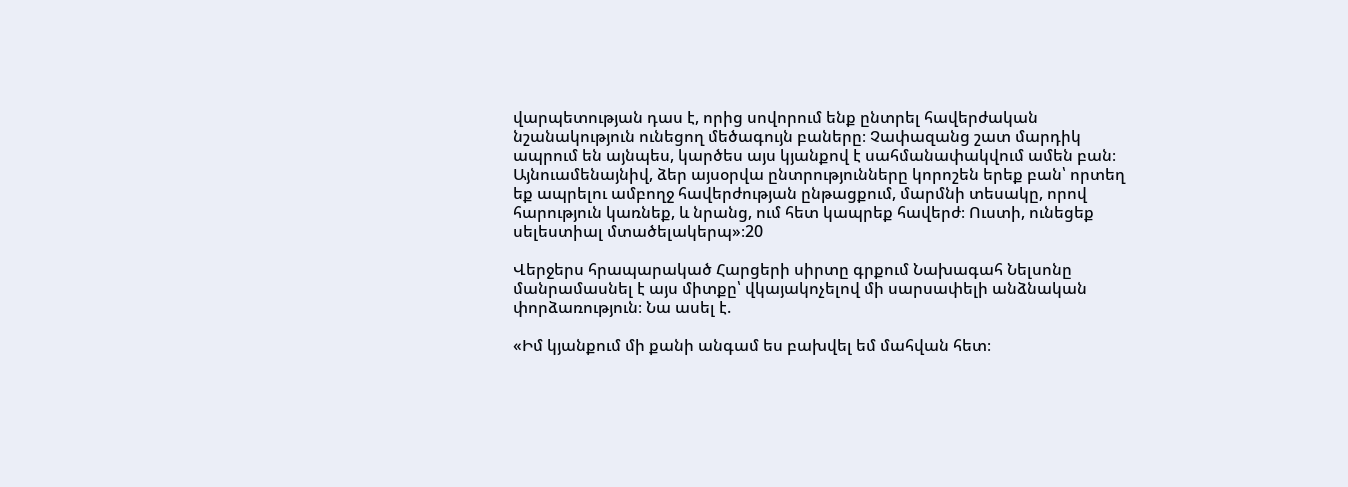վարպետության դաս է, որից սովորում ենք ընտրել հավերժական նշանակություն ունեցող մեծագույն բաները։ Չափազանց շատ մարդիկ ապրում են այնպես, կարծես այս կյանքով է սահմանափակվում ամեն բան։ Այնուամենայնիվ, ձեր այսօրվա ընտրությունները կորոշեն երեք բան՝ որտեղ եք ապրելու ամբողջ հավերժության ընթացքում, մարմնի տեսակը, որով հարություն կառնեք, և նրանց, ում հետ կապրեք հավերժ։ Ուստի, ունեցեք սելեստիալ մտածելակերպ»։20

Վերջերս հրապարակած Հարցերի սիրտը գրքում Նախագահ Նելսոնը մանրամասնել է այս միտքը՝ վկայակոչելով մի սարսափելի անձնական փորձառություն։ Նա ասել է.

«Իմ կյանքում մի քանի անգամ ես բախվել եմ մահվան հետ։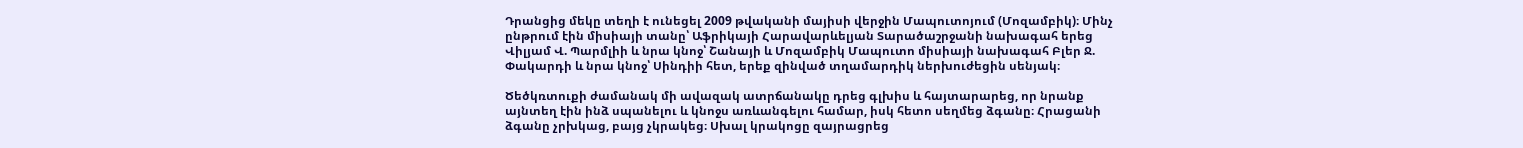Դրանցից մեկը տեղի է ունեցել 2009 թվականի մայիսի վերջին Մապուտոյում (Մոզամբիկ)։ Մինչ ընթրում էին միսիայի տանը՝ Աֆրիկայի Հարավարևելյան Տարածաշրջանի նախագահ երեց Վիլյամ Վ. Պարմլիի և նրա կնոջ՝ Շանայի և Մոզամբիկ Մապուտո միսիայի նախագահ Բլեր Ջ. Փակարդի և նրա կնոջ՝ Սինդիի հետ, երեք զինված տղամարդիկ ներխուժեցին սենյակ։

Ծեծկռտուքի ժամանակ մի ավազակ ատրճանակը դրեց գլխիս և հայտարարեց, որ նրանք այնտեղ էին ինձ սպանելու և կնոջս առևանգելու համար, իսկ հետո սեղմեց ձգանը։ Հրացանի ձգանը չրխկաց, բայց չկրակեց։ Սխալ կրակոցը զայրացրեց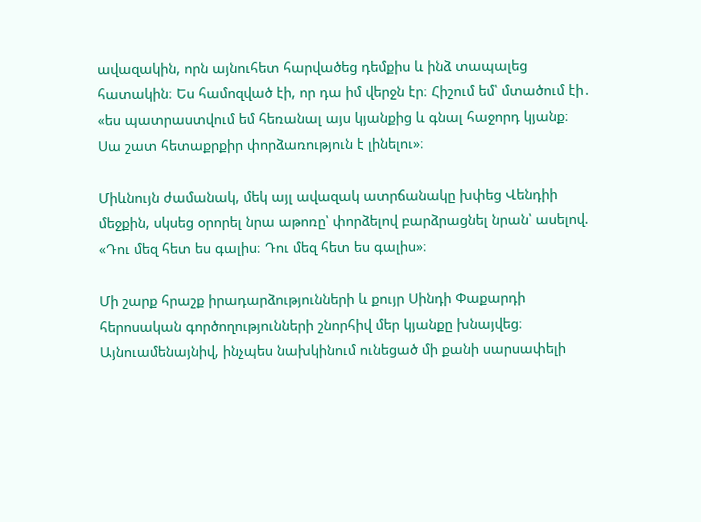ավազակին, որն այնուհետ հարվածեց դեմքիս և ինձ տապալեց հատակին։ Ես համոզված էի, որ դա իմ վերջն էր։ Հիշում եմ՝ մտածում էի․ «ես պատրաստվում եմ հեռանալ այս կյանքից և գնալ հաջորդ կյանք։ Սա շատ հետաքրքիր փորձառություն է լինելու»։

Միևնույն ժամանակ, մեկ այլ ավազակ ատրճանակը խփեց Վենդիի մեջքին, սկսեց օրորել նրա աթոռը՝ փորձելով բարձրացնել նրան՝ ասելով. «Դու մեզ հետ ես գալիս։ Դու մեզ հետ ես գալիս»։

Մի շարք հրաշք իրադարձությունների և քույր Սինդի Փաքարդի հերոսական գործողությունների շնորհիվ մեր կյանքը խնայվեց։ Այնուամենայնիվ, ինչպես նախկինում ունեցած մի քանի սարսափելի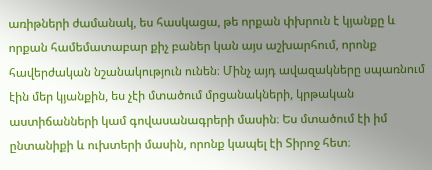առիթների ժամանակ, ես հասկացա, թե որքան փխրուն է կյանքը և որքան համեմատաբար քիչ բաներ կան այս աշխարհում, որոնք հավերժական նշանակություն ունեն։ Մինչ այդ ավազակները սպառնում էին մեր կյանքին, ես չէի մտածում մրցանակների, կրթական աստիճանների կամ գովասանագրերի մասին։ Ես մտածում էի իմ ընտանիքի և ուխտերի մասին, որոնք կապել էի Տիրոջ հետ։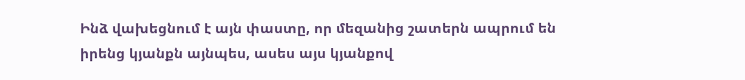Ինձ վախեցնում է այն փաստը, որ մեզանից շատերն ապրում են իրենց կյանքն այնպես, ասես այս կյանքով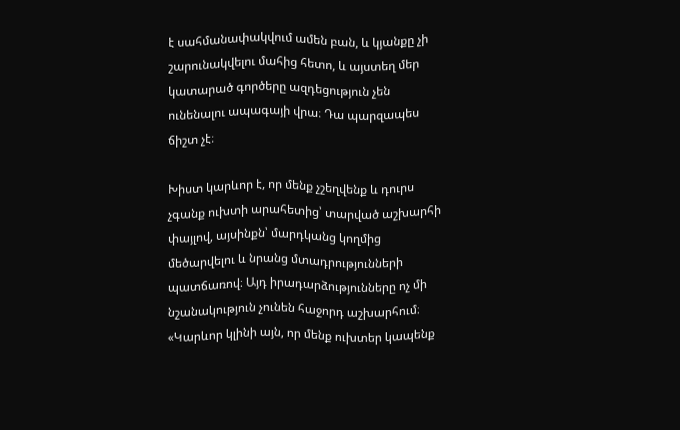է սահմանափակվում ամեն բան, և կյանքը չի շարունակվելու մահից հետո, և այստեղ մեր կատարած գործերը ազդեցություն չեն ունենալու ապագայի վրա։ Դա պարզապես ճիշտ չէ։

Խիստ կարևոր է, որ մենք չշեղվենք և դուրս չգանք ուխտի արահետից՝ տարված աշխարհի փայլով, այսինքն՝ մարդկանց կողմից մեծարվելու և նրանց մտադրությունների պատճառով։ Այդ իրադարձությունները ոչ մի նշանակություն չունեն հաջորդ աշխարհում։ «Կարևոր կլինի այն, որ մենք ուխտեր կապենք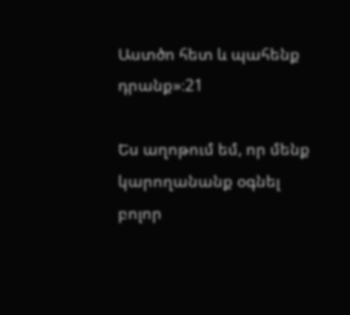Աստծո հետ և պահենք դրանք»։21

Ես աղոթում եմ, որ մենք կարողանանք օգնել բոլոր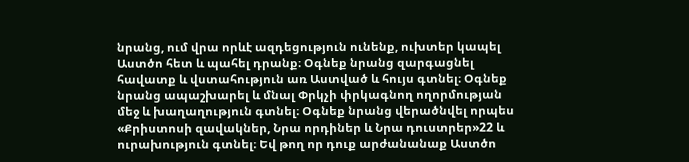նրանց, ում վրա որևէ ազդեցություն ունենք, ուխտեր կապել Աստծո հետ և պահել դրանք։ Օգնեք նրանց զարգացնել հավատք և վստահություն առ Աստված և հույս գտնել։ Օգնեք նրանց ապաշխարել և մնալ Փրկչի փրկագնող ողորմության մեջ և խաղաղություն գտնել։ Օգնեք նրանց վերածնվել որպես «Քրիստոսի զավակներ, Նրա որդիներ և Նրա դուստրեր»22 և ուրախություն գտնել։ Եվ թող որ դուք արժանանաք Աստծո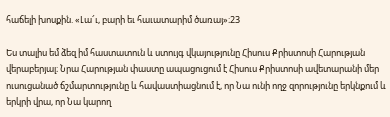հաճելի խոսքին. «Լա՜ւ, բարի եւ հաւատարիմ ծառայ»։23

Ես տալիս եմ ձեզ իմ հաստատուն և ստույգ վկայությունը Հիսուս Քրիստոսի Հարության վերաբերյալ։ Նրա Հարության փաստը ապացուցում է Հիսուս Քրիստոսի ավետարանի մեր ուսուցանած ճշմարտությունը և հավաստիացնում է, որ Նա ունի ողջ զորությունը երկնքում և երկրի վրա, որ Նա կարող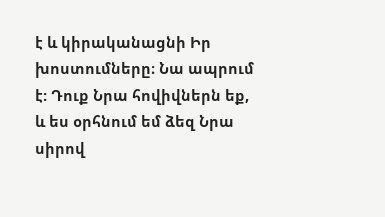է և կիրականացնի Իր խոստումները։ Նա ապրում է: Դուք Նրա հովիվներն եք, և ես օրհնում եմ ձեզ Նրա սիրով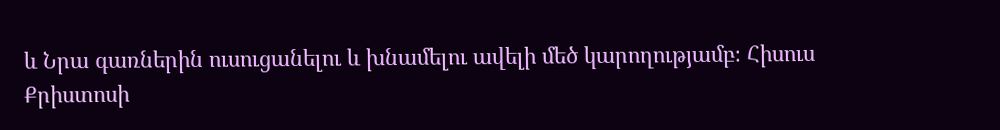և Նրա գառներին ուսուցանելու և խնամելու ավելի մեծ կարողությամբ։ Հիսուս Քրիստոսի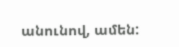անունով, ամեն: